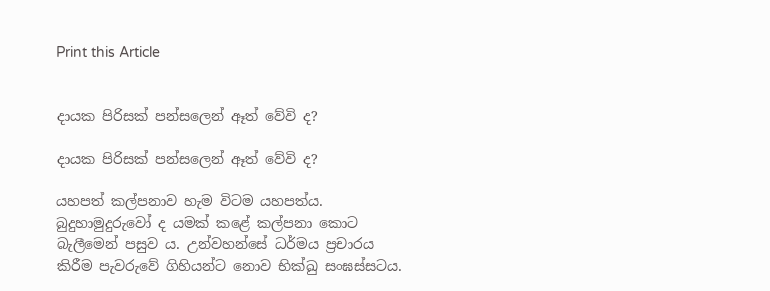Print this Article


දායක පිරිසක් පන්සලෙන් ඈත් වේවි ද?

දායක පිරිසක් පන්සලෙන් ඈත් වේවි ද?

යහපත් කල්පනාව හැම විටම යහපත්ය. බුදුහාමුදුරුවෝ ද යමක් කළේ කල්පනා කොට බැලීමෙන් පසුව ය. උන්වහන්සේ ධර්මය ප්‍රචාරය කිරීම පැවරුවේ ගිහියන්ට නොව භික්ඛු සංඝස්සටය.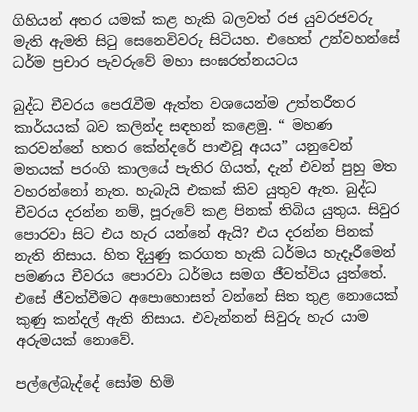ගිහියන් අතර යමක් කළ හැකි බලවත් රජ යුවරජවරු මැති ඇමති සිටු සෙනෙවිවරු සිටියහ. එහෙත් උන්වහන්සේ ධර්ම ප්‍රචාර පැවරුවේ මහා සංඝරත්නයටය

බුද්ධ චීවරය පෙරැවීම ඇත්ත වශයෙන්ම උත්තරීතර කාර්යයක් බව කලින්ද සඳහන් කළෙමු. “ මහණ කරවන්නේ හතර කේන්දරේ පාළුවූ අයය” යනුවෙන් මතයක් පරංගි කාලයේ පැතිර ගියත්, දැන් එවන් පුහු මත වහරන්නෝ නැත. හැබැයි එකක් කිව යුතුව ඇත. බුද්ධ චීවරය දරන්න නම්, පූරුවේ කළ පිනක් තිබිය යුතුය. සිවුර පොරවා සිට එය හැර යන්නේ ඇයි? එය දරන්න පිනක් නැති නිසාය. හිත දියුණු කරගත හැකි ධර්මය හැදෑරීමෙන් පමණය චීවරය පොරවා ධර්මය සමග ජීවත්විය යුත්තේ. එසේ ජීවත්වීමට අපොහොසත් වන්නේ සිත තුළ නොයෙක් කුණු කන්දල් ඇති නිසාය. එවැන්නන් සිවුරු හැර යාම අරුමයක් නොවේ.

පල්ලේබැද්දේ සෝම හිමි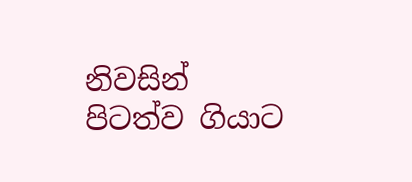නිවසින් පිටත්ව ගියාට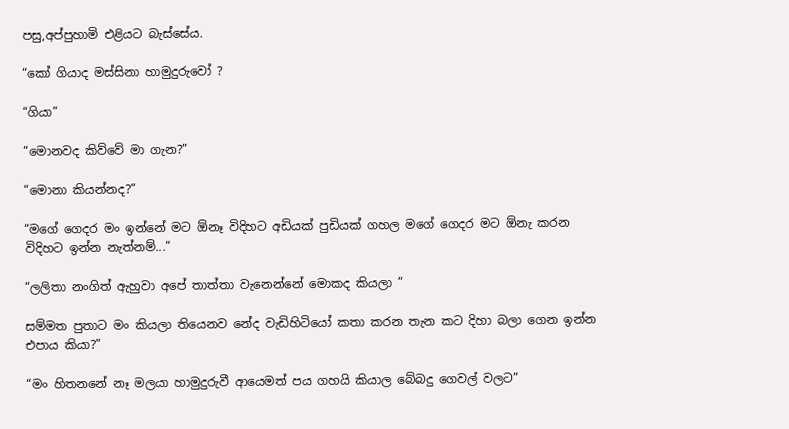පසු,අප්පුහාමි එළියට බැස්සේය.

“කෝ ගියාද මස්සිනා හාමුදුරුවෝ ?

“ගියා”

“මොනවද කිව්වේ මා ගැන?”

“මොනා කියන්නද?”

“මගේ ගෙදර මං ඉන්නේ මට ඕනෑ විදිහට අඩියක් පුඩියක් ගහල මගේ ගෙදර මට ඕනැ කරන විදිහට ඉන්න නැත්නම්...”

“ලලිතා නංගිත් ඇහුවා අපේ තාත්තා වැනෙන්නේ මොකද කියලා ”

සම්මත පුතාට මං කියලා තියෙනව නේද වැඩිහිටියෝ කතා කරන තැන කට දිහා බලා ගෙන ඉන්න එපාය කියා?”

“මං හිතනනේ නෑ මලයා හාමුදුරුවී ආයෙමත් පය ගහයි කියාල බේබදු ගෙවල් වලට”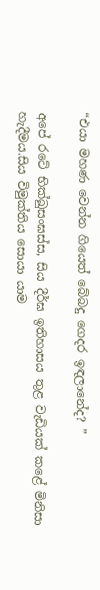“එයා මහණ වෙන්න ගියෙත් බේබදු ගෙදර ඉඳලානේද? ”

අපේ රටේ භික්ඛුසංඝස්ස, සිය දීර්ඝ ඉතිහාසය තුළ වැඩියක් කළේ මිනිසා හැදීමය.සිය විමුක්තිය සොයා යාම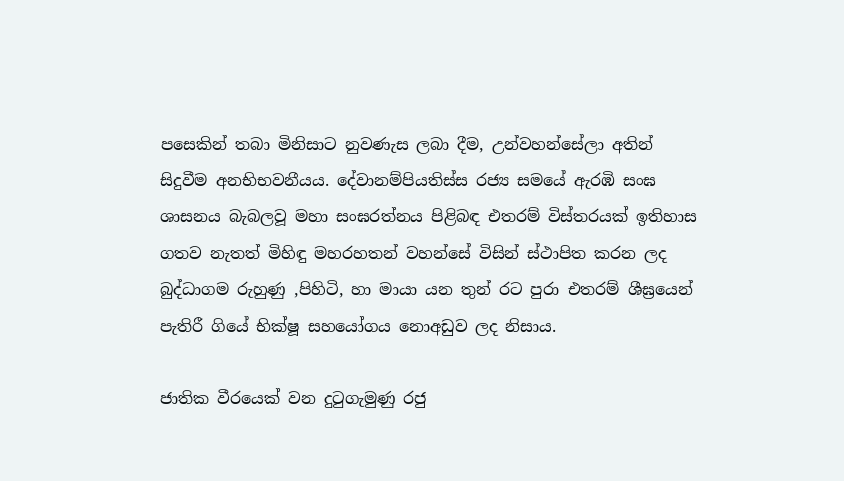පසෙකින් තබා මිනිසාට නුවණැස ලබා දීම, උන්වහන්සේලා අතින් සිදුවීම අනභිභවනීයය. දේවානම්පියතිස්ස රජ්‍ය සමයේ ඇරඹි සංඝ ශාසනය බැබලවූ මහා සංඝරත්නය පිළිබඳ එතරම් විස්තරයක් ඉතිහාස ගතව නැතත් මිහිඳු මහරහතන් වහන්සේ විසින් ස්ථාපිත කරන ලද බුද්ධාගම රුහුණු ,පිහිටි, හා මායා යන තුන් රට පුරා එතරම් ශීඝ්‍රයෙන් පැතිරී ගියේ භික්ෂූ සහයෝගය නොඅඩුව ලද නිසාය.

ජාතික වීරයෙක් වන දුටුගැමුණු රජු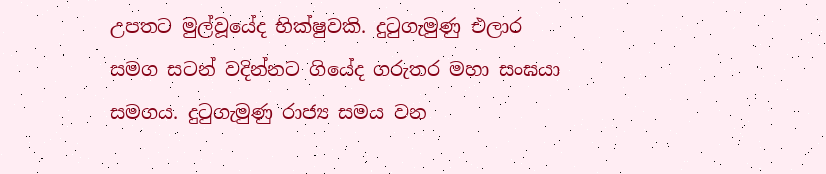උපතට මුල්වූයේද භික්ෂුවකි. දුටුගැමුණු එලාර සමග සටන් වදින්නට ගියේද ගරුතර මහා සංඝයා සමගය. දුටුගැමුණු රාජ්‍ය සමය වන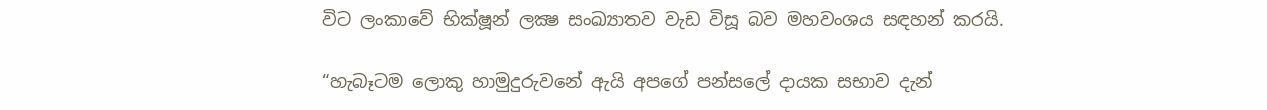විට ලංකාවේ භික්ෂූන් ලක්‍ෂ සංඛ්‍යාතව වැඩ විසූ බව මහවංශය සඳහන් කරයි.

“හැබෑටම ලොකු හාමුදුරුවනේ ඇයි අපගේ පන්සලේ දායක සභාව දැන්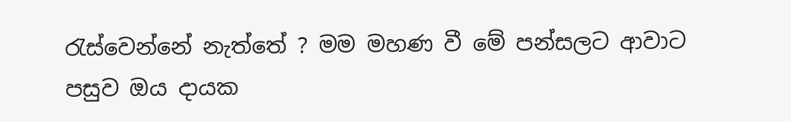රැස්වෙන්නේ නැත්තේ ? මම මහණ වී මේ පන්සලට ආවාට පසුව ඔය දායක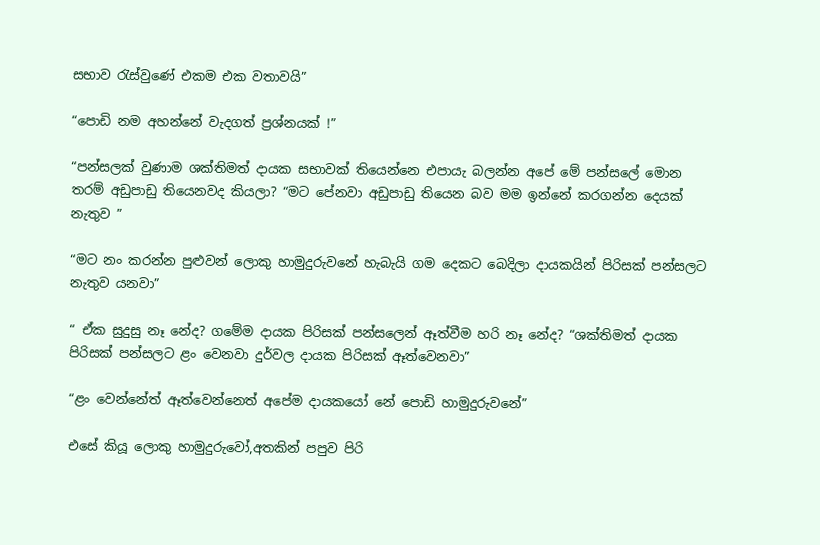සභාව රැස්වුණේ එකම එක වතාවයි”

“පොඩි නම අහන්නේ වැදගත් ප්‍රශ්නයක් !”

“පන්සලක් වුණාම ශක්තිමත් දායක සභාවක් තියෙන්නෙ එපායැ බලන්න අපේ මේ පන්සලේ මොන තරම් අඩුපාඩු තියෙනවද කියලා? “මට පේනවා අඩුපාඩු තියෙන බව මම ඉන්නේ කරගන්න දෙයක් නැතුව ”

“මට නං කරන්න පුළුවන් ලොකු හාමුදුරුවනේ හැබැයි ගම දෙකට බෙදිලා දායකයින් පිරිසක් පන්සලට නැතුව යනවා”

“ ඒක සුදුසු නෑ නේද? ගමේම දායක පිරිසක් පන්සලෙන් ඈත්වීම හරි නෑ නේද? “ශක්තිමත් දායක පිරිසක් පන්සලට ළං වෙනවා දුර්වල දායක පිරිසක් ඈත්වෙනවා”

“ළං වෙන්නේත් ඈත්වෙන්නෙත් අපේම දායකයෝ නේ පොඩි හාමුදුරුවනේ”

එසේ කියූ ලොකු හාමුදුරුවෝ,අතකින් පපුව පිරි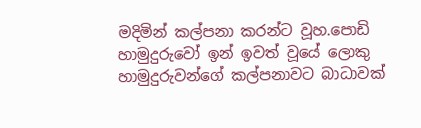මදිමින් කල්පනා කරන්ට වූහ.පොඩි හාමුදුරුවෝ ඉන් ඉවත් වූයේ ලොකු හාමුදුරුවන්ගේ කල්පනාවට බාධාවක්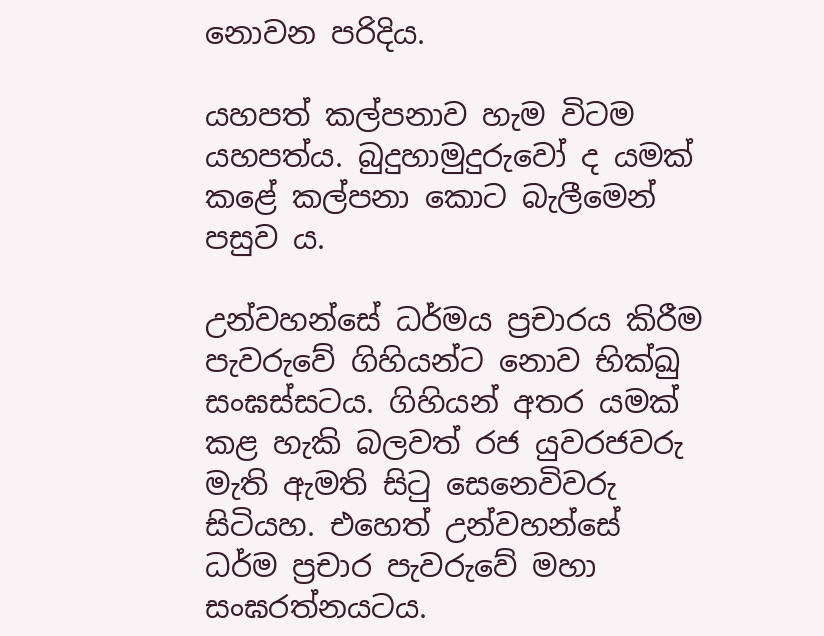නොවන පරිදිය.

යහපත් කල්පනාව හැම විටම යහපත්ය. බුදුහාමුදුරුවෝ ද යමක් කළේ කල්පනා කොට බැලීමෙන් පසුව ය.

උන්වහන්සේ ධර්මය ප්‍රචාරය කිරීම පැවරුවේ ගිහියන්ට නොව භික්ඛු සංඝස්සටය. ගිහියන් අතර යමක් කළ හැකි බලවත් රජ යුවරජවරු මැති ඇමති සිටු සෙනෙවිවරු සිටියහ. එහෙත් උන්වහන්සේ ධර්ම ප්‍රචාර පැවරුවේ මහා සංඝරත්නයටය.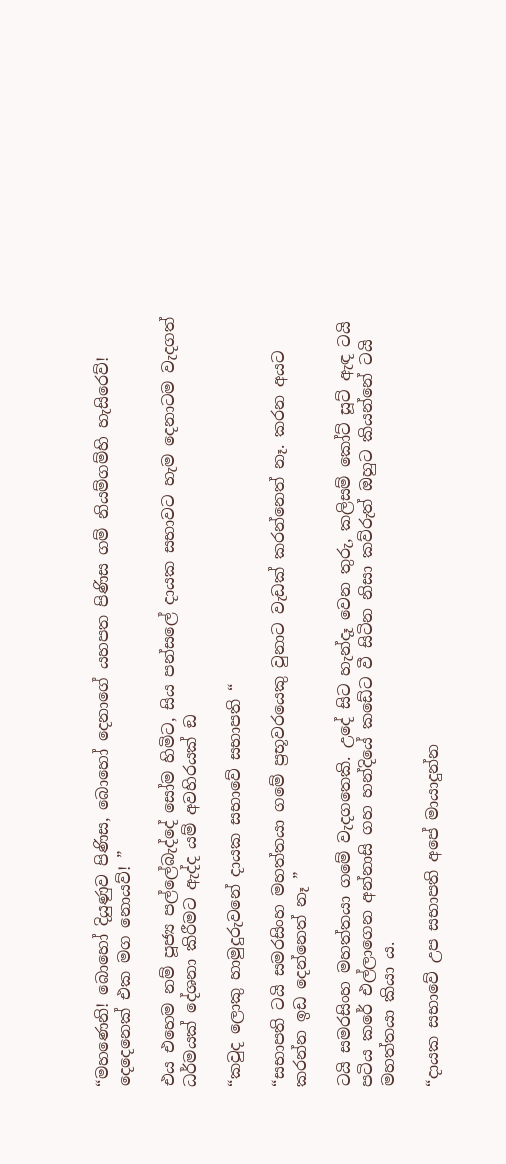“මහණෙනි! බොහෝ දියුණුව පිණිස, බොහෝ දෙනාගේ යහපත පිණිස ගම් නියම්ගම්හි හැසිරෙව්! දෙදෙනෙක් එක මග නොයව්! ”

එය එහෙම නම් පූජ්‍ය පල්ලේබැද්දේ සෝම හිමිට, සිය පන්සලේ දායක සභාවට හැම දෙනාටම වැදගත් ධර්මයක් දේශනා කිරීමට ඇද්ද යම් අවහිරයක් ඞ

“කවුද ලොකු හාමුදුරුවනේ දායක සභාවේ සභාපති “

“සභාපති ටයි සමරසිංහ මහත්තයා ගමේ ප්‍රභූවරයෙකු වුනාට වැඩක් කරන්නෙත් නෑ. කරන අයට කරන්න ඉඩ දෙන්නෙත් නෑ ”

ටයි සමරසිංහ මහත්තයා ගමේ වැදගතෙකි. උදේ සිට හැන්දෑ වෙන තුරු, කලිසම් කෝට් සූට් ඇඳ ටයි පටිය කරේ එල්ලාගෙන අන්නාසි ගහ හන්දියේ කඩේට වී සිටින නිසා කව්රුත් ඔහුට කියන්නේ ටයි මහත්තයා කියා ය.

“දායක සභාවේ උප සභාපති අපේ මායාදුන්න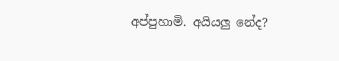අප්පුහාමි. අයියලු නේද?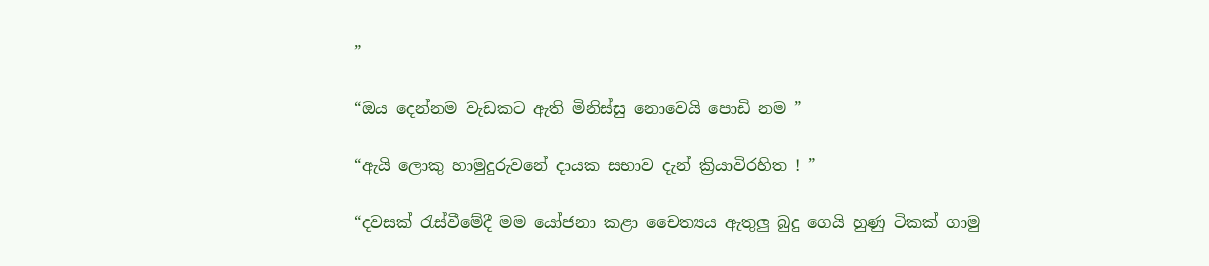”

“ඔය දෙන්නම වැඩකට ඇති මිනිස්සු නොවෙයි පොඩි නම ”

“ඇයි ලොකු හාමුදුරුවනේ දායක සභාව දැන් ක්‍රියාවිරහිත ! ”

“දවසක් රැස්වීමේදී මම යෝජනා කළා චෛත්‍යය ඇතුලු බුදු ගෙයි හුණු ටිකක් ගාමු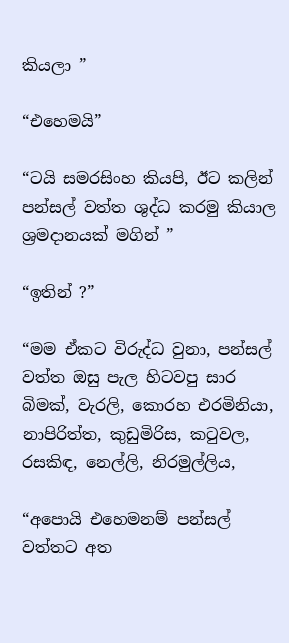කියලා ”

“එහෙමයි”

“ටයි සමරසිංහ කියපි, ඊට කලින් පන්සල් වත්ත ශුද්ධ කරමු කියාල ශ්‍රමදානයක් මගින් ”

“ඉතින් ?”

“මම ඒකට විරුද්ධ වුනා, පන්සල් වත්ත ඔසු පැල හිටවපු සාර බිමක්, වැරලි, කොරහ එරමිනියා, නාපිරිත්ත, කුඩුමිරිස, කටුවල, රසකිඳ, නෙල්ලි, නිරමුල්ලිය,

“අපොයි එහෙමනම් පන්සල් වත්තට අත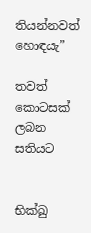තියන්නවත් හොඳයැ”

තවත් කොටසක් ලබන සතියට


භික්ඛු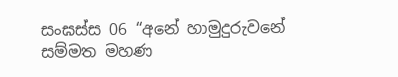සංඝස්ස 06 “අනේ හාමුදුරුවනේ සම්මත මහණ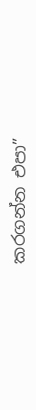කරගන්න එපා”